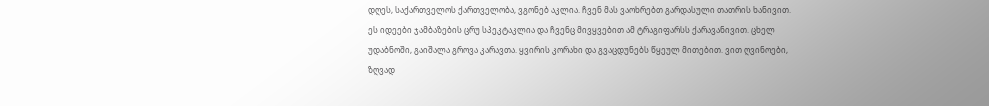დღეს, საქართველოს ქართველობა, ვგონებ აკლია. ჩვენ მას ვაოხრებთ გარდასული თათრის ხანივით. ეს იდეები ჯამბაზების ცრუ სპეკტაკლია და ჩვენც მივყვებით ამ ტრაგიფარსს ქარავანივით. ცხელ უდაბნოში, გაიშალა გროვა კარავთა. ყვირის კორახი და გვაცდუნებს წყეულ მითებით. ვით ღვინოები, ზღვად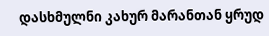დასხმულნი კახურ მარანთან ყრუდ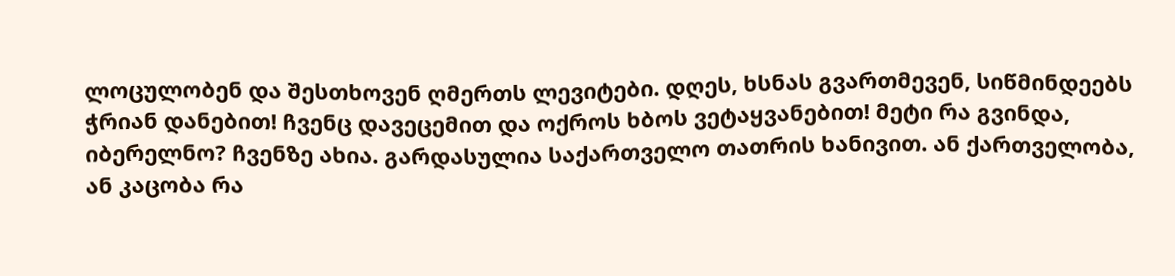ლოცულობენ და შესთხოვენ ღმერთს ლევიტები. დღეს, ხსნას გვართმევენ, სიწმინდეებს ჭრიან დანებით! ჩვენც დავეცემით და ოქროს ხბოს ვეტაყვანებით! მეტი რა გვინდა, იბერელნო? ჩვენზე ახია. გარდასულია საქართველო თათრის ხანივით. ან ქართველობა, ან კაცობა რა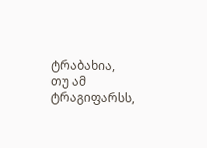ტრაბახია, თუ ამ ტრაგიფარსს,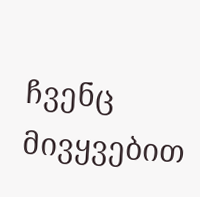ჩვენც მივყვებით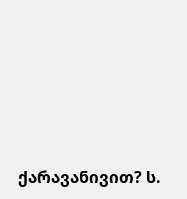ქარავანივით? ს.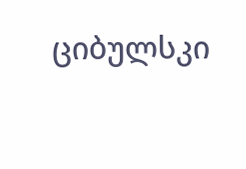ციბულსკი